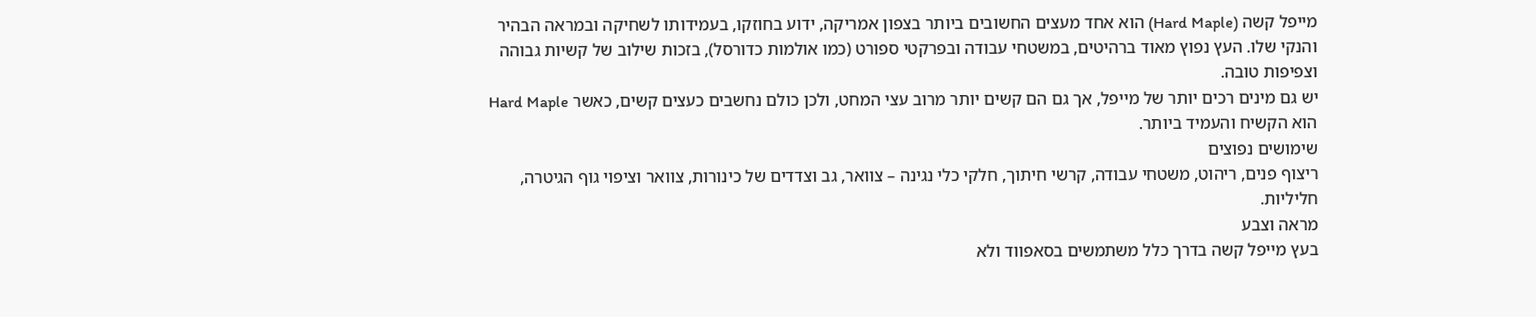מייפל קשה (Hard Maple) הוא אחד מעצים החשובים ביותר בצפון אמריקה, ידוע בחוזקו, בעמידותו לשחיקה ובמראה הבהיר והנקי שלו. העץ נפוץ מאוד ברהיטים, במשטחי עבודה ובפרקטי ספורט (כמו אולמות כדורסל), בזכות שילוב של קשיות גבוהה וצפיפות טובה.
יש גם מינים רכים יותר של מייפל, אך גם הם קשים יותר מרוב עצי המחט, ולכן כולם נחשבים כעצים קשים, כאשר Hard Maple הוא הקשיח והעמיד ביותר.
שימושים נפוצים
ריצוף פנים, ריהוט, משטחי עבודה, קרשי חיתוך, חלקי כלי נגינה – צוואר, גב וצדדים של כינורות, צוואר וציפוי גוף הגיטרה, חליליות.
מראה וצבע
בעץ מייפל קשה בדרך כלל משתמשים בסאפווד ולא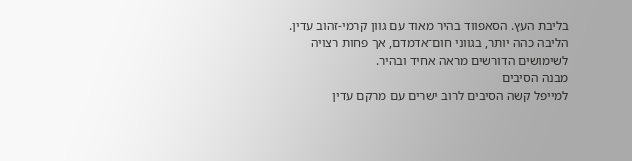בליבת העץ. הסאפווד בהיר מאוד עם גוון קרמי-זהוב עדין. הליבה כהה יותר, בגווני חום־אדמדם, אך פחות רצויה לשימושים הדורשים מראה אחיד ובהיר.
מבנה הסיבים
למייפל קשה הסיבים לרוב ישרים עם מרקם עדין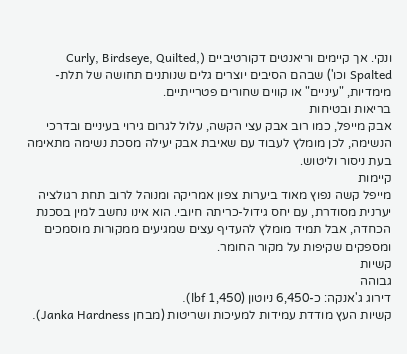ונקי. אך קיימים וריאנטים דקורטיביים (Curly, Birdseye, Quilted, Spalted וכו') שבהם הסיבים יוצרים גלים שנותנים תחושה של תלת-מימדיות, "עיניים" או קווים שחורים פטרייתיים.
בריאות ובטיחות
אבק מייפל, כמו רוב אבק עצי הקשה, עלול לגרום גירוי בעיניים ובדרכי הנשימה, לכן מומלץ לעבוד עם שאיבת אבק יעילה מסכת נשימה מתאימה בעת ניסור וליטוש.
קיימות
מייפל קשה נפוץ מאוד ביערות צפון אמריקה ומנוהל לרוב תחת רגולציה יערנית מסודרת, עם יחס גידול-כריתה חיובי. הוא אינו נחשב למין בסכנת הכחדה, אבל תמיד מומלץ להעדיף עצים שמגיעים ממקורות מוסמכים ומספקים שקיפות על מקור החומר.
קשיות
גבוהה
דירוג ג'אנקה: כ-6,450 ניוטון (1,450 lbf).
קשיות העץ מודדת עמידות למעיכות ושריטות (מבחן Janka Hardness).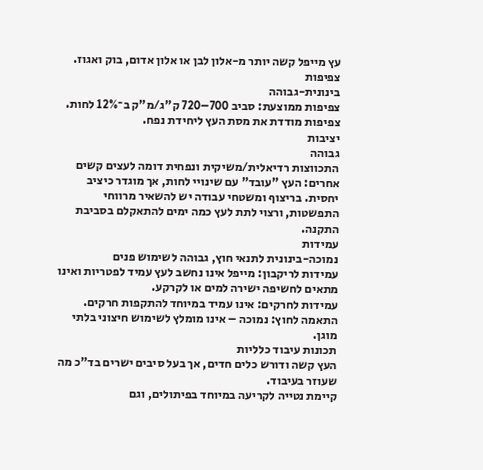עץ מייפל קשה יותר מ-אלון לבן או אלון אדום, בוק ואגוז.
צפיפות
בינונית-גבוהה
צפיפות ממוצעת: סביב 700–720 ק"ג/מ"ק ב־12% לחות.
צפיפות מודדת את מסת העץ ליחידת נפח.
יציבות
גבוהה
התכווצות רדיאלית/משיקית ונפחית דומה לעצים קשים אחרים: העץ "עובד" עם שינויי לחות, אך מוגדר כיציב יחסית. בריצוף ומשטחי עבודה יש להשאיר מרווחי התפשטות, ורצוי לתת לעץ כמה ימים להתאקלם בסביבת התקנה.
עמידות
נמוכה-בינונית לתנאי חוץ, גבוהה לשימוש פנים
עמידות לריקבון: מייפל אינו נחשב לעץ עמיד לפטריות ואינו מתאים לחשיפה ישירה למים או לקרקע.
עמידות לחרקים: אינו עמיד במיוחד להתקפות חרקים.
התאמה לחוץ: נמוכה – אינו מומלץ לשימוש חיצוני בלתי מוגן.
תכונות עיבוד כלליות
העץ קשה ודורש כלים חדים, אך בעל סיבים ישרים בד"כ מה שעוזר בעיבוד.
קיימת נטייה לקריעה במיוחד בפיתולים, וגם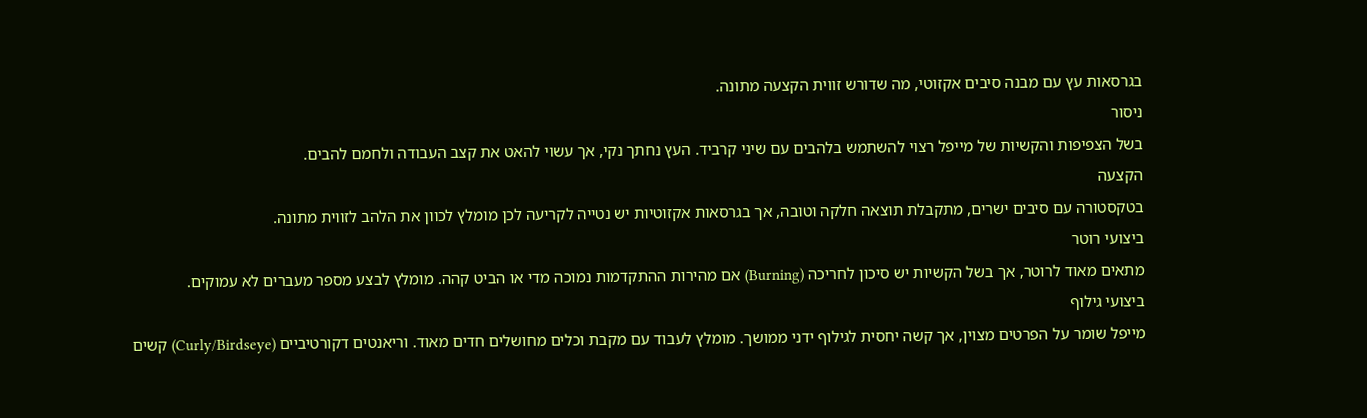בגרסאות עץ עם מבנה סיבים אקזוטי, מה שדורש זווית הקצעה מתונה.
ניסור
בשל הצפיפות והקשיות של מייפל רצוי להשתמש בלהבים עם שיני קרביד. העץ נחתך נקי, אך עשוי להאט את קצב העבודה ולחמם להבים.
הקצעה
בטקסטורה עם סיבים ישרים, מתקבלת תוצאה חלקה וטובה, אך בגרסאות אקזוטיות יש נטייה לקריעה לכן מומלץ לכוון את הלהב לזווית מתונה.
ביצועי רוטר
מתאים מאוד לרוטר, אך בשל הקשיות יש סיכון לחריכה (Burning) אם מהירות ההתקדמות נמוכה מדי או הביט קהה. מומלץ לבצע מספר מעברים לא עמוקים.
ביצועי גילוף
מייפל שומר על הפרטים מצוין, אך קשה יחסית לגילוף ידני ממושך. מומלץ לעבוד עם מקבת וכלים מחושלים חדים מאוד. וריאנטים דקורטיביים (Curly/Birdseye) קשים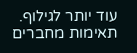עוד יותר לגילוף.
תאימות מחברים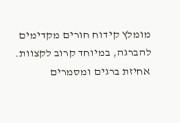מומלץ קידוח חורים מקדימים להברגה, במיוחד קרוב לקצוות. אחיזת ברגים ומסמרים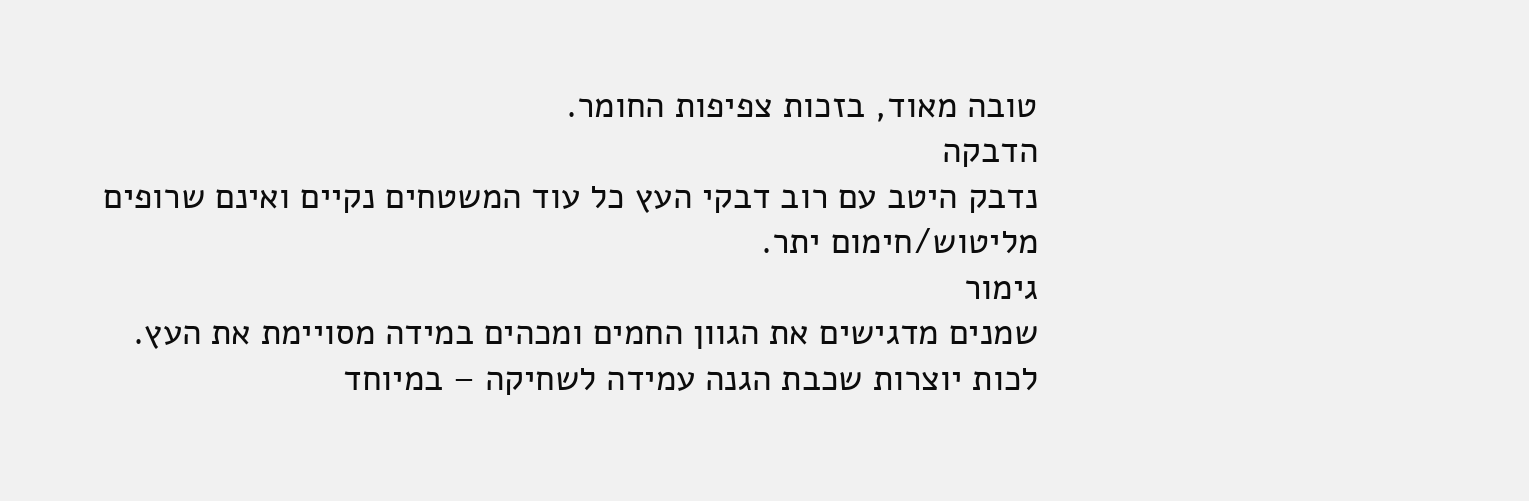טובה מאוד, בזכות צפיפות החומר.
הדבקה
נדבק היטב עם רוב דבקי העץ כל עוד המשטחים נקיים ואינם שרופים מליטוש/חימום יתר.
גימור
שמנים מדגישים את הגוון החמים ומכהים במידה מסויימת את העץ.
לכות יוצרות שכבת הגנה עמידה לשחיקה – במיוחד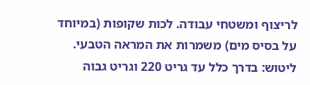לריצוף ומשטחי עבודה. לכות שקופות (במיוחד על בסיס מים) משמרות את המראה הטבעי.
ליטוש: בדרך כלל עד גריט 220 וגריט גבוה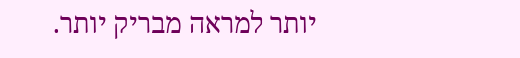יותר למראה מבריק יותר.